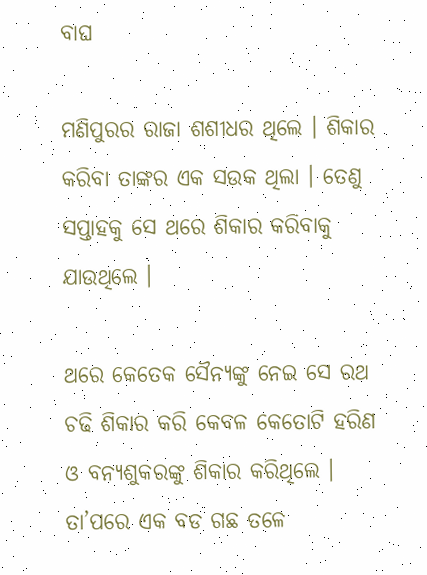ବାଘ

ମଣିପୁରର ରାଜା ଶଶୀଧର ଥିଲେ । ଶିକାର କରିବା ତାଙ୍କର ଏକ ସଉକ ଥିଲା । ତେଣୁ ସପ୍ତାହକୁ ସେ ଥରେ ଶିକାର କରିବାକୁ ଯାଉଥିଲେ ।

ଥରେ କେତେକ ସୈନ୍ୟଙ୍କୁ ନେଇ ସେ ରଥ ଚଢି ଶିକାର କରି କେବଳ କେତୋଟି ହରିଣ ଓ ବନ୍ୟଶୁକରଙ୍କୁ ଶିକାର କରିଥିଲେ । ତା’ପରେ ଏକ ବଡ ଗଛ ତଳେ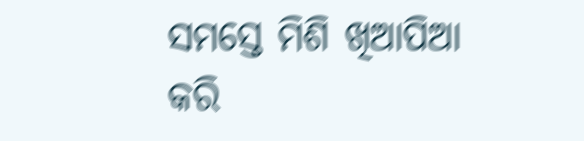ସମସ୍ତେ ମିଶି ଖିଆପିଆ କରି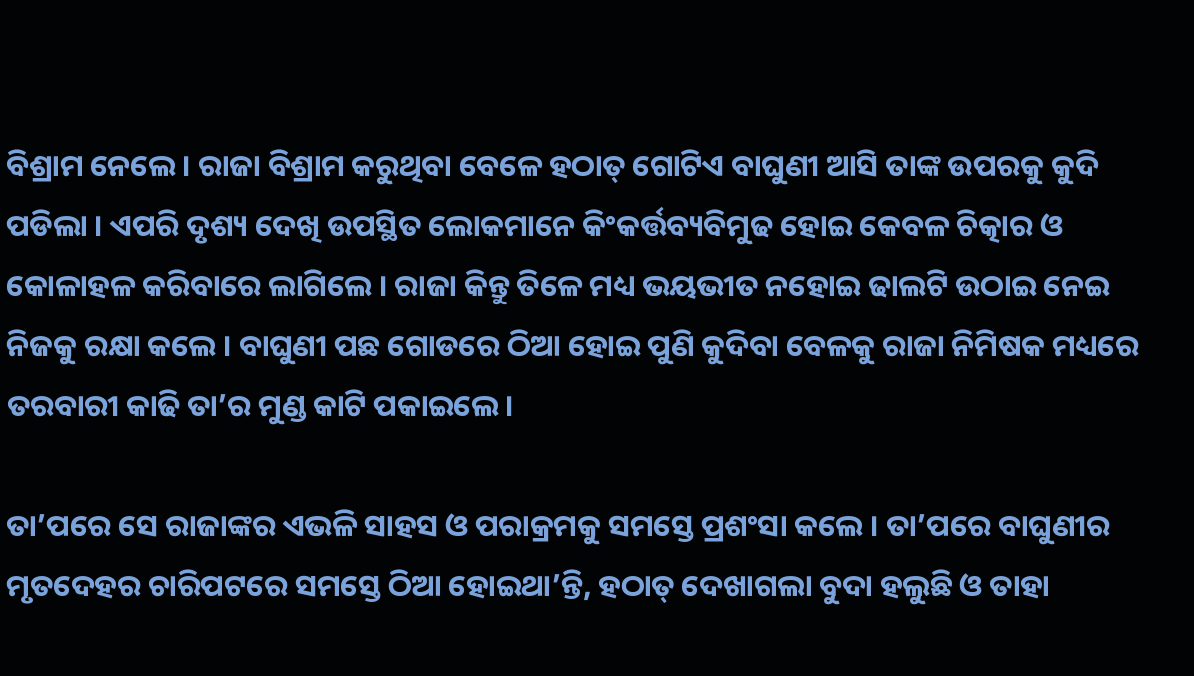ବିଶ୍ରାମ ନେଲେ । ରାଜା ବିଶ୍ରାମ କରୁଥିବା ବେଳେ ହଠାତ୍ ଗୋଟିଏ ବାଘୁଣୀ ଆସି ତାଙ୍କ ଉପରକୁ କୁଦି ପଡିଲା । ଏପରି ଦୃଶ୍ୟ ଦେଖି ଉପସ୍ଥିତ ଲୋକମାନେ କିଂକର୍ତ୍ତବ୍ୟବିମୁଢ ହୋଇ କେବଳ ଚିତ୍କାର ଓ କୋଳାହଳ କରିବାରେ ଲାଗିଲେ । ରାଜା କିନ୍ତୁ ତିଳେ ମଧ୍ୟ ଭୟଭୀତ ନହୋଇ ଢାଲଟି ଉଠାଇ ନେଇ ନିଜକୁ ରକ୍ଷା କଲେ । ବାଘୁଣୀ ପଛ ଗୋଡରେ ଠିଆ ହୋଇ ପୁଣି କୁଦିବା ବେଳକୁ ରାଜା ନିମିଷକ ମଧ୍ୟରେ ତରବାରୀ କାଢି ତା’ର ମୁଣ୍ଡ କାଟି ପକାଇଲେ ।

ତା’ପରେ ସେ ରାଜାଙ୍କର ଏଭଳି ସାହସ ଓ ପରାକ୍ରମକୁ ସମସ୍ତେ ପ୍ରଶଂସା କଲେ । ତା’ପରେ ବାଘୁଣୀର ମୃତଦେହର ଚାରିପଟରେ ସମସ୍ତେ ଠିଆ ହୋଇଥା’ନ୍ତି, ହଠାତ୍ ଦେଖାଗଲା ବୁଦା ହଲୁଛି ଓ ତାହା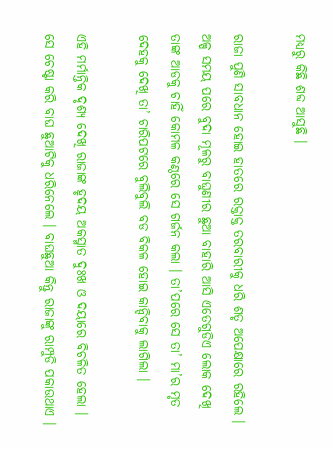ମଧ୍ୟରୁ କିଛି ଶବ୍ଦ ଆସୁଛି ।

ରାଜା ପୁଣି ସାବଧାନ ହୋଇ ହାତରେ ରକ୍ତାକ୍ତ ତରବାରୀକୁ ଧରି ଶତୃ ଅପେକ୍ଷାରେ ରହିଲେ । ଅଳ୍ପ ସମୟ ପରେ ବୁଦା ମୂଳରୁ ବାଘୁଣୀର ଛୁଆ ବାହାରି ଆସି ଏତେଗୁଡିଏ ଲୋକ ଦେଖି ତାଙ୍କ ଆଡକୁ ଚାହିଁ କୋମଳ କଣ୍ଠରେ ସେ ଗର୍ଜନ କଲା । ତା’ପରେ ସେ ତା’ ମା’ର ମୃତ ଦେହକୁ ଦେଖି ତା’ ଚାରିପଟରେ ବୁଲିବୁଲି ବଡ ବିକଳ ହୋଇ କାନ୍ଦିବାକୁ ଲାଗିଲା ।

ଏହି ମର୍ମାନ୍ତିକ ଦୃଶ୍ୟ ଦେଖି ରାଜାଙ୍କ ହୃଦୟ ଅକସ୍ମାତ ଦୁଃଖ ଓ ଦୟାରେ ବିଚଳିତ ହେଲା । ସେ ଚେଷ୍ଟା କରି ବାଘ ଛୁଆଟିକୁ ଧରିନେଲେ । ବାଘଛୁଆ କିନ୍ତୁ ରାଜାଙ୍କୁ ରାମ୍ପୁଡି ପକାଉଥାଏ ।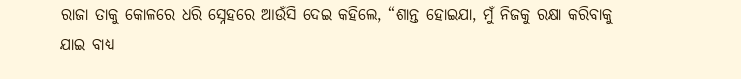ରାଜା ତାକୁ କୋଳରେ ଧରି ସ୍ନେହରେ ଆଉଁସି ଦେଇ କହିଲେ, “ଶାନ୍ତ ହୋଇଯା, ମୁଁ ନିଜକୁ ରକ୍ଷା କରିବାକୁ ଯାଇ ବାଧ୍ୟ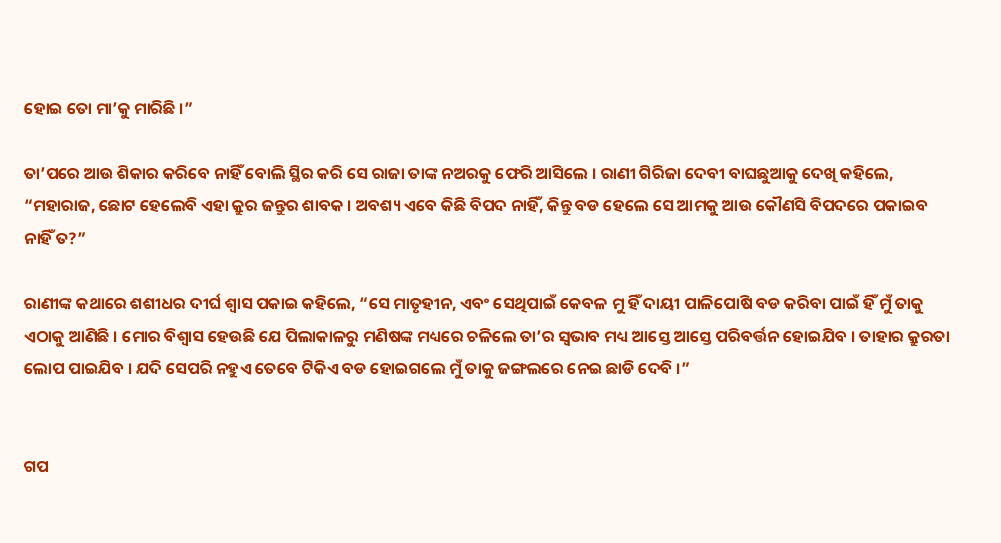ହୋଇ ତୋ ମା’କୁ ମାରିଛି ।”

ତା’ପରେ ଆଉ ଶିକାର କରିବେ ନାହିଁ ବୋଲି ସ୍ଥିର କରି ସେ ରାଜା ତାଙ୍କ ନଅରକୁ ଫେରି ଆସିଲେ । ରାଣୀ ଗିରିଜା ଦେବୀ ବାଘଛୁଆକୁ ଦେଖି କହିଲେ, “ମହାରାଜ, ଛୋଟ ହେଲେବି ଏହା କ୍ରୁର ଜନ୍ତୁର ଶାବକ । ଅବଶ୍ୟ ଏବେ କିଛି ବିପଦ ନାହିଁ, କିନ୍ତୁ ବଡ ହେଲେ ସେ ଆମକୁ ଆଉ କୌଣସି ବିପଦରେ ପକାଇବ ନାହିଁ ତ?”

ରାଣୀଙ୍କ କଥାରେ ଶଶୀଧର ଦୀର୍ଘ ଶ୍ୱାସ ପକାଇ କହିଲେ, “ସେ ମାତୃହୀନ, ଏବଂ ସେଥିପାଇଁ କେବଳ ମୁ ହିଁ ଦାୟୀ ପାଳିପୋଷି ବଡ କରିବା ପାଇଁ ହିଁ ମୁଁ ତାକୁ ଏଠାକୁ ଆଣିଛି । ମୋର ବିଶ୍ୱାସ ହେଉଛି ଯେ ପିଲାକାଳରୁ ମଣିଷଙ୍କ ମଧ୍ୟରେ ଚଳିଲେ ତା’ର ସ୍ୱଭାବ ମଧ୍ୟ ଆସ୍ତେ ଆସ୍ତେ ପରିବର୍ତ୍ତନ ହୋଇଯିବ । ତାହାର କ୍ରୁରତା ଲୋପ ପାଇଯିବ । ଯଦି ସେପରି ନହୁଏ ତେବେ ଟିକିଏ ବଡ ହୋଇଗଲେ ମୁଁ ତାକୁ ଜଙ୍ଗଲରେ ନେଇ ଛାଡି ଦେବି ।”


ଗପ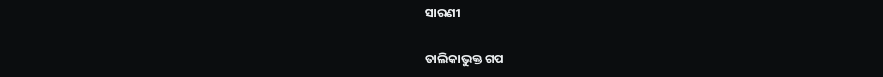ସାରଣୀ

ତାଲିକାଭୁକ୍ତ ଗପ